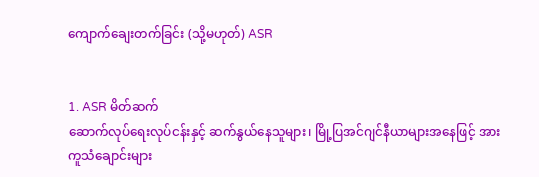ကျောက်ချေးတက်ခြင်း (သို့မဟုတ်) ASR


1. ASR မိတ်ဆက်
ဆောက်လုပ်ရေးလုပ်ငန်းနှင့် ဆက်နွယ်နေသူများ၊ မြို့ပြအင်ဂျင်နီယာများအနေဖြင့် အားကူသံချောင်းများ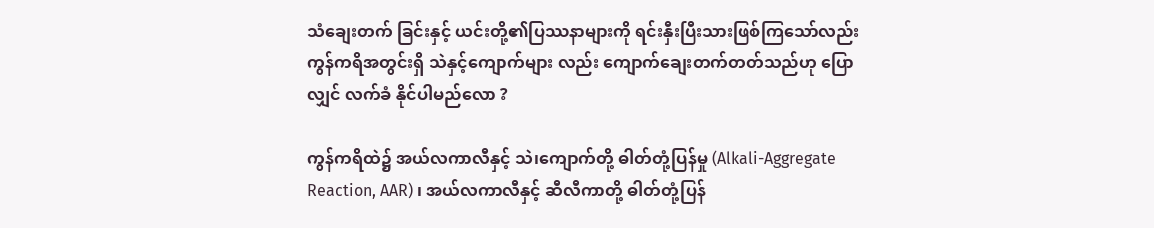သံချေးတက် ခြင်းနှင့် ယင်းတို့၏ပြဿနာများကို ရင်းနှီးပြီးသားဖြစ်ကြသော်လည်း ကွန်ကရိအတွင်းရှိ သဲနှင့်ကျောက်များ လည်း ကျောက်ချေးတက်တတ်သည်ဟု ပြောလျှင် လက်ခံ နိုင်ပါမည်‌လော ?

ကွန်ကရိထဲ၌ အယ်လကာလီနှင့် သဲ၊ကျောက်တို့ ဓါတ်တုံ့ပြန်မှု (Alkali-Aggregate Reaction, AAR) ၊ အယ်လကာလီနှင့် ဆီလီကာတို့ ဓါတ်တုံ့ပြန်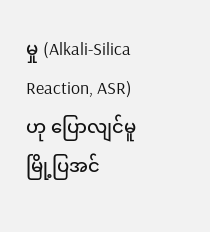မှု (Alkali-Silica Reaction, ASR) ဟု ပြောလျင်မူ မြို့ပြအင်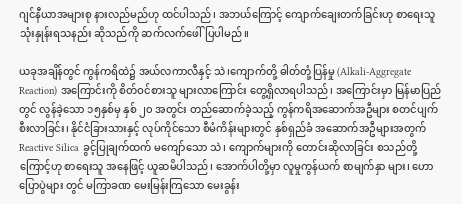ဂျင်နီယာအများစု နားလည်မည်ဟု ထင်ပါသည်၊ အဘယ်ကြောင့် ကျောက်‌ချေးတက်ခြင်းဟု စာရေးသူ သုံးနှုန်းရသနည်း ဆိုသည်ကို ဆက်လက်ဖေါ်ပြပါမည်။

ယခုအချိန်တွင် ကွန်ကရိထဲ၌ အယ်လကာလီနှင့် သဲ၊ကျောက်တို့ ဓါတ်တုံ့ပြန်မှု (Alkali-Aggregate Reaction) အကြောင်းကို စိတ်ဝင်စားသူ များလာကြောင်း တွေ့ရှိလာရပါသည်၊ အကြောင်းမှာ မြန်မာပြည်တွင် လွန်ခဲ့သော ၁၅နှစ်မှ နှစ် ၂၀ အတွင်း တည်ဆောက်ခဲ့သည့် ကွန်ကရိအဆောက်အဦများ စတင်ပျက်စီးလာခြင်း၊ နိုင်ငံခြားသားနှင့် လုပ်ကိုင်သော စီမံကိန်းများတွင် နှစ်ရှည်ခံ အဆောက်အဦများအတွက် Reactive Silica ခွင့်ပြုချက်ထက် မကျော်သော သဲ၊ ကျောက်များကို တောင်းဆိုလာခြင်း စသည်တို့ကြောင့်ဟု စာရေးသူ အနေဖြင့် ယူဆမိပါသည်၊ အောက်ပါတို့မှာ လူမှုကွန်ယက် စာမျက်နှာ များ၊ ဟောပြောပွဲများ တွင် မကြာခဏ မေးမြန်းကြသော မေးခွန်း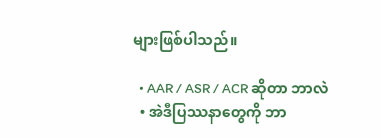များဖြစ်ပါသည်။

  • AAR / ASR / ACR ဆိုတာ ဘာလဲ
  • အဲဒီပြဿနာတွေကို ဘာ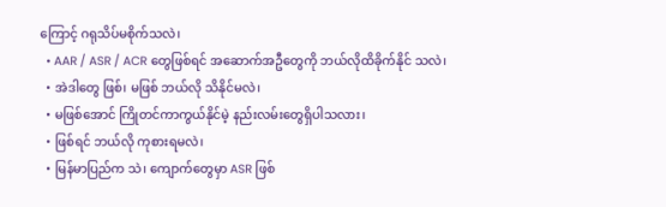ကြောင့် ဂရုသိပ်မစိုက်သလဲ၊
  • AAR / ASR / ACR တွေဖြစ်ရင် အဆောက်အဦတွေကို ဘယ်လိုထိခိုက်နိုင် သလဲ၊
  • အဲဒါတွေ ဖြစ်၊ မဖြစ် ဘယ်လို သိနိုင်မလဲ၊
  • မဖြစ်အောင် ကြိုတင်ကာကွယ်နိုင်မဲ့ နည်းလမ်းတွေရှိပါသလား၊
  • ဖြစ်ရင် ဘယ်လို ကုစားရမလဲ၊
  • မြန်မာပြည်က သဲ၊ ကျောက်တွေမှာ ASR ဖြစ်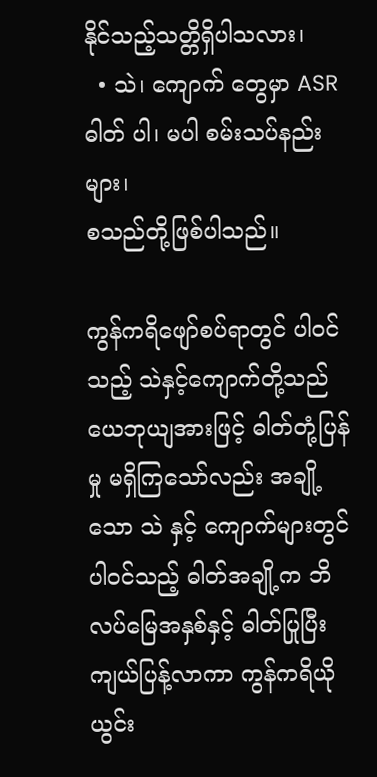နိုင်သည့်သတ္တိရှိပါသလား၊
  • သဲ၊ ကျောက် တွေမှာ ASR ဓါတ် ပါ၊ မပါ စမ်းသပ်နည်းများ၊
စသည်တို့ဖြစ်ပါသည်။

ကွန်ကရိဖျော်စပ်ရာတွင် ပါဝင်သည့် သဲနှင့်ကျောက်တို့သည် ယေဘုယျအားဖြင့် ဓါတ်တုံ့ပြန်မှု မရှိကြသော်လည်း အချို့သော သဲ နှင့် ကျောက်များတွင်ပါဝင်သည့် ဓါတ်အချို့က ဘိလပ်မြေအနှစ်နှင့် ဓါတ်ပြုပြီး ကျယ်ပြန့်လာကာ ကွန်ကရိယိုယွင်း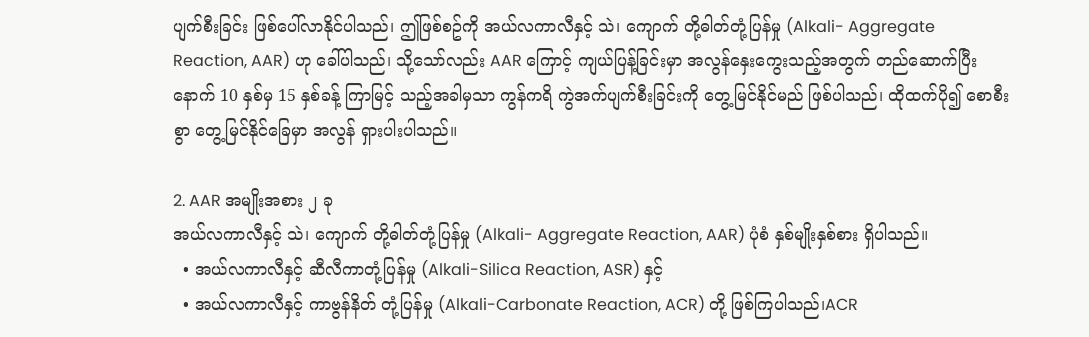ပျက်စီးခြင်း ဖြစ်ပေါ်လာနိုင်ပါသည်၊ ဤဖြစ်စဥ်ကို အယ်လကာလီနှင့် သဲ၊ ကျောက် တို့ဓါတ်တုံ့ပြန်မှု (Alkali- Aggregate Reaction, AAR) ဟု ခေါ်ပါသည်၊ သို့သော်လည်း AAR ကြောင့် ကျယ်ပြန့်ခြင်းမှာ အလွန်နှေးကွေးသည့်အတွက် တည်ဆောက်ပြီးနောက် 10 နှစ်မှ 15 နှစ်ခန့် ကြာမြင့် သည့်အခါမှသာ ကွန်ကရိ ကွဲအက်ပျက်စီးခြင်းကို တွေ့မြင်နိုင်မည် ဖြစ်ပါသည်၊ ထိုထက်ပို၍ စောစီးစွာ တွေ့မြင်နိုင်ခြေမှာ အလွန် ရှားပါးပါသည်။

2. AAR အမျိုးအစား ၂ ခု
အယ်လကာလီနှင့် သဲ၊ ကျောက် တို့ဓါတ်တုံ့ပြန်မှု (Alkali- Aggregate Reaction, AAR) ပုံစံ နှစ်မျိုးနှစ်စား ရှိပါသည်။
  • အယ်လကာလီနှင့် ဆီလီကာတုံ့ပြန်မှု (Alkali-Silica Reaction, ASR) နှင့်
  • အယ်လကာလီနှင့် ကာဗွန်နိတ် တုံ့ပြန်မှု (Alkali-Carbonate Reaction, ACR) တို့ ဖြစ်ကြပါသည်၊ACR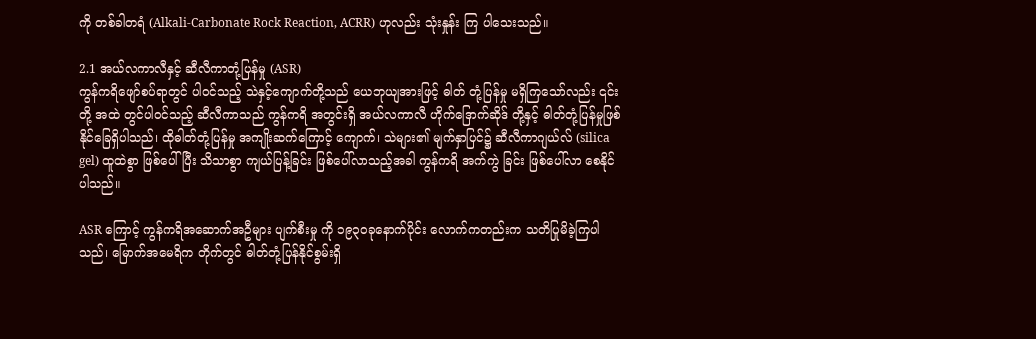ကို တစ်ခါတရံ (Alkali-Carbonate Rock Reaction, ACRR) ဟုလည်း သုံးနှုန်း ကြ ပါသေးသည်။

2.1 အယ်လကာလီနှင့် ဆီလီကာတုံ့ပြန်မှု (ASR)
ကွန်ကရိဖျော်စပ်ရာတွင် ပါဝင်သည့် သဲနှင့်ကျောက်တို့သည် ယေဘုယျအားဖြင့် ဓါတ် တုံ့ပြန်မှု မရှိကြသော်လည်း ၎င်းတို့ အထဲ တွင်ပါဝင်သည့် ဆီလီကာသည် ကွန်ကရိ အတွင်းရှိ အယ်လကာလီ ဟိုက်ဒြောက်ဆိုဒ် တို့နှင့် ဓါတ်တုံ့ပြန်မှုဖြစ်နိုင်ခြေရှိပါသည်၊ ထိုဓါတ်တုံ့ပြန်မှု အကျိုးဆက်ကြောင့် ကျောက်၊ သဲများ၏ မျက်နှာပြင်၌ ဆီလီကာဂျယ်လ် (silica gel) ထူထဲစွာ ဖြစ်ပေါ်ပြီး သိသာစွာ ကျယ်ပြန့်ခြင်း ဖြစ်ပေါ်လာသည့်အခါ ကွန်ကရိ အက်ကွဲ ခြင်း ဖြစ်ပေါ်လာ စေနိုင်ပါသည်။

ASR ကြောင့် ကွန်ကရိအဆောက်အဦများ ပျက်စီးမှု ကို ၁၉၃၀ခုနောက်ပိုင်း လောက်ကတည်းက သတိပြုမိခဲ့ကြပါသည်၊ မြောက်အမေရိက တိုက်တွင် ဓါတ်တုံ့ပြန်နိုင်စွမ်းရှိ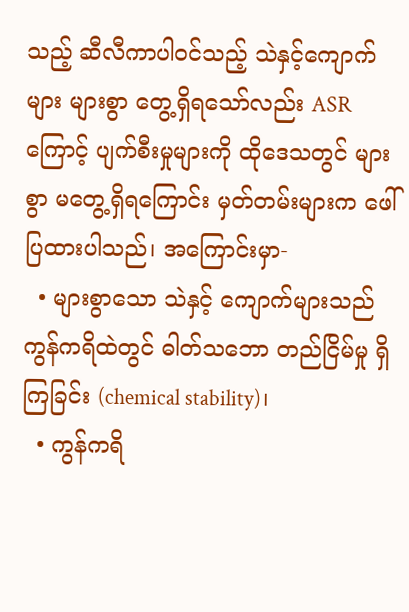သည့် ဆီလီကာပါဝင်သည့် သဲနှင့်ကျောက်များ များစွာ တွေ့ရှိရသော်လည်း ASR ကြောင့် ပျက်စီးမှုများကို ထိုဒေသတွင် များစွာ မတွေ့ရှိရကြောင်း မှတ်တမ်းများက ဖေါ်ပြထားပါသည်၊ အကြောင်းမှာ-
  • များစွာသော သဲနှင့် ကျောက်များသည် ကွန်ကရိထဲတွင် ဓါတ်သဘော တည်ငြိမ်မှု ရှိကြခြင်း (chemical stability)၊
  • ကွန်ကရိ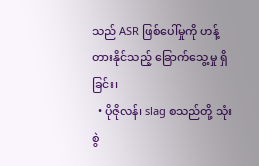သည် ASR ဖြစ်ပေါ်မှုကို ဟန့်တားနိုင်သည့် ခြောက်သွေ့မှု ရှိခြင်း၊
  • ပိုဇိုလန်၊ slag စသည်တို့ သုံးစွဲ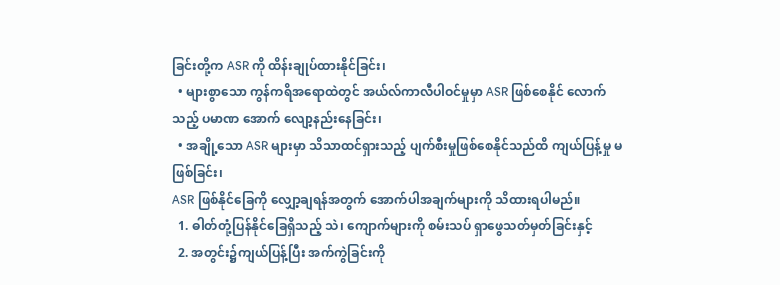ခြင်းတို့က ASR ကို ထိန်းချုပ်ထားနိုင်ခြင်း၊
  • များစွာသော ကွန်ကရိအရောထဲတွင် အယ်လ်ကာလီပါဝင်မှုမှာ ASR ဖြစ်စေနိုင် လောက်သည့် ပမာဏ‌ အောက် လျော့နည်းနေခြင်း၊
  • အချို့သော ASR များမှာ သိသာထင်ရှားသည့် ပျက်စီးမှုဖြစ်စေနိုင်သည်ထိ ကျယ်ပြန့်မှု မဖြစ်ခြင်း၊
ASR ဖြစ်နိုင်ခြေကို လျှော့ချရန်အတွက် အောက်ပါအချက်များကို သိထားရပါမည်။
  1. ဓါတ်တုံ့ပြန်နိုင်ခြေရှိသည့် သဲ၊ ကျောက်များကို စမ်းသပ် ရှာဖွေသတ်မှတ်ခြင်းနှင့်
  2. အတွင်း၌ကျယ်ပြန့်ပြီး အက်ကွဲခြင်းကို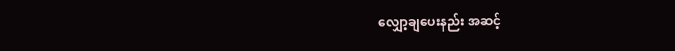လျှော့ချပေးနည်း အဆင့်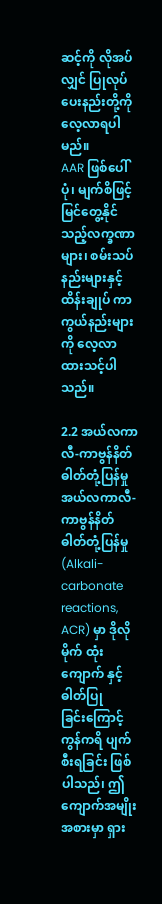ဆင့်ကို လိုအပ်လျှင် ပြုလုပ် ပေးနည်းတို့ကို လေ့လာရပါမည်။
AAR ဖြစ်ပေါ်ပုံ၊ မျက်စိဖြင့် မြင်တွေ့နိုင်သည့်လက္ခဏာများ၊ စမ်းသပ်နည်းများနှင့် ထိန်းချုပ် ကာကွယ်နည်းများကို လေ့လာထားသင့်ပါသည်။

2.2 အယ်လကာလီ-ကာဗွန်နိတ် ဓါတ်တုံ့ပြန်မှု
အယ်လကာလီ-ကာဗွန်နိတ် ဓါတ်တုံ့ပြန်မှု (Alkali-carbonate reactions, ACR) မှာ ဒိုလိုမိုက် ထုံးကျောက် နှင့် ဓါတ်ပြုခြင်း‌ကြောင့် ကွန်ကရိ ပျက်စီးရခြင်း ဖြစ်ပါသည်၊ ဤကျောက်အမျိုးအစားမှာ ရှား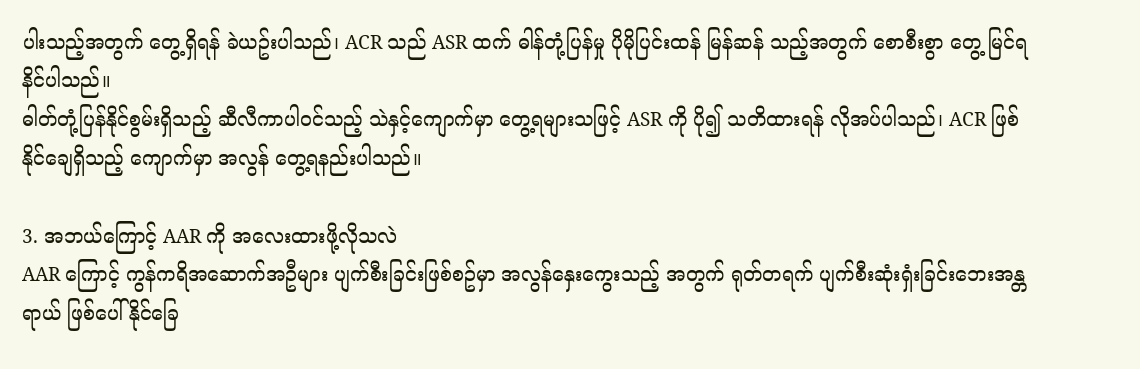ပါးသည့်အတွက် တွေ့ရှိရန် ခဲယဥ်းပါသည်၊ ACR သည် ASR ထက် ဓါန်တုံ့ပြန်မှု ပိုမိုပြင်းထန် မြန်ဆန် သည့်အတွက် စောစီးစွာ တွေ့ မြင်ရနိင်ပါသည်။
ဓါတ်တုံ့ပြန်နိုင်စွမ်းရှိသည့် ဆီလီကာပါဝင်သည့် သဲနှင့်ကျောက်မှာ တွေ့ရများသဖြင့် ASR ကို ပို၍ သတိထားရန် လိုအပ်ပါသည်၊ ACR ဖြစ်နိုင်ချေရှိသည့် ကျောက်မှာ အလွန် တွေ့ရနည်းပါသည်။

3. အဘယ်ကြောင့် AAR ကို အလေးထားဖို့လိုသလဲ
AAR ကြောင့် ကွန်ကရိအဆောက်အဦများ ပျက်စီးခြင်းဖြစ်စဥ်မှာ အလွန်နှေးကွေးသည့် အတွက် ရုတ်တရက် ပျက်စီးဆုံးရှံးခြင်းဘေးအန္တရာယ် ဖြစ်ပေါ်နိုင်ခြေ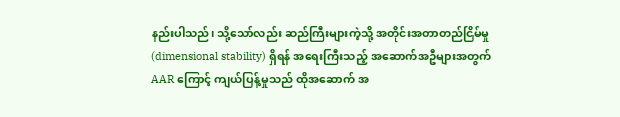နည်းပါသည်၊ သို့သော်လည်း ဆည်ကြီးများကဲ့သို့ အတိုင်းအတာတည်ငြိမ်မှု (dimensional stability) ရှိရန် အရေးကြီးသည့် အဆောက်အဦများအတွက် AAR ကြောင့် ကျယ်ပြန့်မှုသည် ထိုအဆောက် အ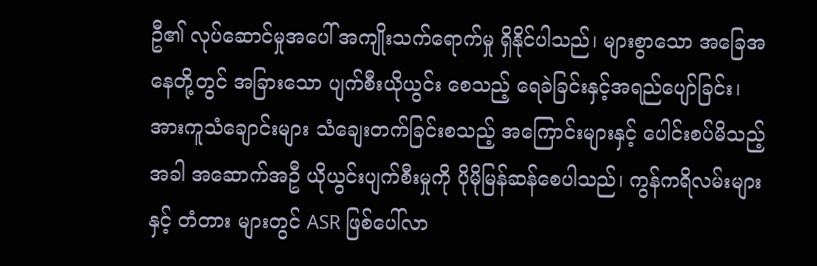ဦ၏ လုပ်ဆောင်မှုအပေါ် အကျိုးသက်ရောက်မှု ရှိနိုင်ပါသည်၊ များစွာသော အခြေအနေတို့တွင် အခြားသော ပျက်စီးယိုယွင်း စေသည့် ရေခဲခြင်းနှင့်အရည်ပျော်ခြင်း၊ အားကူသံချောင်းများ သံချေးတက်ခြင်းစသည့် အကြောင်းများနှင့် ပေါင်းစပ်မိသည့်အခါ အဆောက်အဦ ယိုယွင်းပျက်စီးမှုကို ပိုမိုမြန်ဆန်စေပါသည်၊ ကွန်ကရိလမ်းများနှင့် တံတား များတွင် ASR ဖြစ်ပေါ်လာ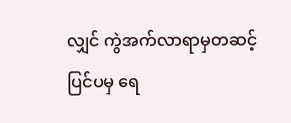လျှင် ကွဲအက်လာရာမှတဆင့် ပြင်ပမှ ရေ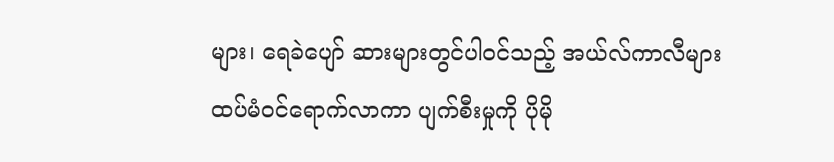များ၊ ရေခဲပျော် ဆားများတွင်ပါဝင်သည့် အယ်လ်ကာလီများ ထပ်မံဝင်ရောက်လာကာ ပျက်စီးမှုကို ပိုမို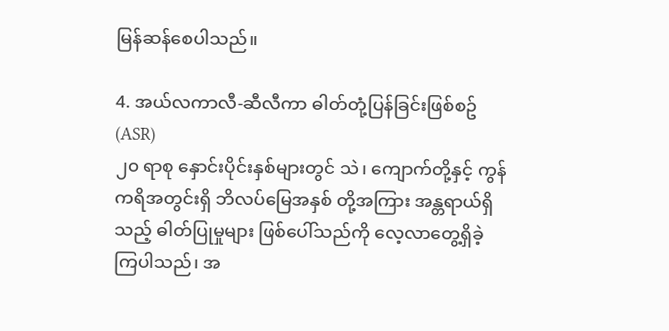မြန်ဆန်စေပါသည်။

4. အယ်လကာလီ-ဆီလီကာ ဓါတ်တုံ့ပြန်ခြင်းဖြစ်စဥ် (ASR)
၂၀ ရာစု နှောင်းပိုင်းနှစ်များတွင် သဲ၊ ကျောက်တို့နှင့် ကွန်ကရိအတွင်းရှိ ဘိလပ်မြေအနှစ် တို့အကြား အန္တရာယ်ရှိသည့် ဓါတ်ပြုမှုများ ဖြစ်ပေါ်သည်ကို လေ့လာတွေ့ရှိခဲ့ ကြပါသည်၊ အ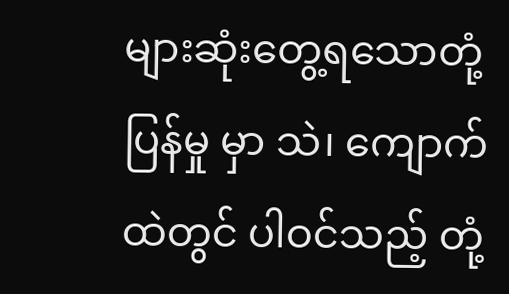များဆုံးတွေ့ရသောတုံ့ပြန်မှု မှာ သဲ၊ ကျောက်ထဲတွင် ပါဝင်သည့် တုံ့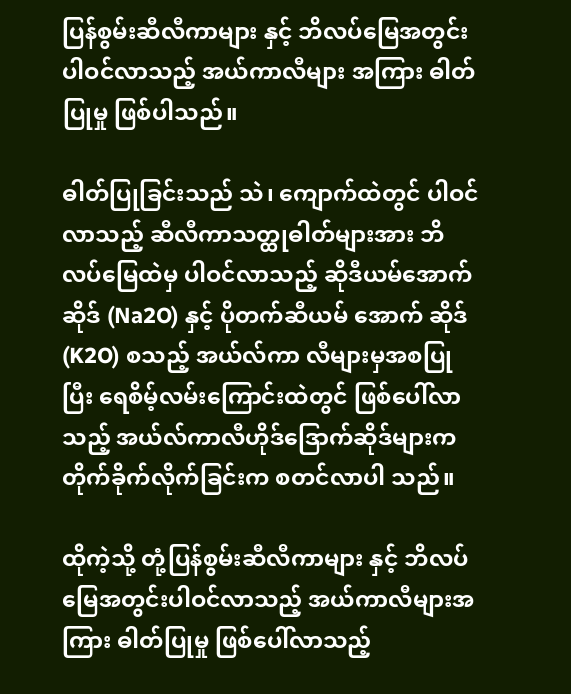ပြန်စွမ်းဆီလီကာများ နှင့် ဘိလပ်မြေအတွင်းပါဝင်လာသည့် အယ်ကာလီများ အကြား ဓါတ်ပြုမှု ဖြစ်ပါသည်။

ဓါတ်ပြုခြင်းသည် သဲ၊ ကျောက်ထဲတွင် ပါဝင်လာသည့် ဆီလီကာသတ္ထုဓါတ်များအား ဘိလပ်မြေထဲမှ ပါဝင်လာသည့် ဆိုဒီယမ်အောက်ဆိုဒ် (Na2O) နှင့် ပိုတက်ဆီယမ် အောက် ဆိုဒ် (K2O) စသည့် အယ်လ်ကာ လီများမှအစပြုပြီး ရေစိမ့်လမ်းကြောင်းထဲတွင် ဖြစ်ပေါ်လာသည့် အယ်လ်ကာလီဟိုဒ်ဒြောက်ဆိုဒ်များက တိုက်ခိုက်လိုက်ခြင်းက စတင်လာပါ သည်။

ထိုကဲ့သို့ တုံ့ပြန်စွမ်းဆီလီကာများ နှင့် ဘိလပ်မြေအတွင်းပါဝင်လာသည့် အယ်ကာလီများအကြား ဓါတ်ပြုမှု ဖြစ်ပေါ်လာသည့်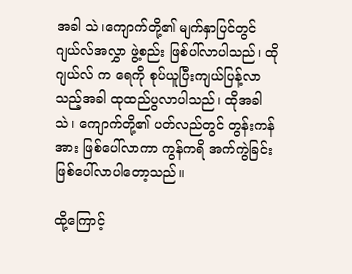အခါ သဲ၊ကျောက်တို့၏ မျက်နှာပြင်တွင် ဂျယ်လ်အလွှာ ဖွဲ့စည်း ဖြစ်ပါ်လာပါသည်၊ ထို ဂျယ်လ် က ရေကို စုပ်ယူပြီးကျယ်ပြန့်လာသည့်အခါ ထုထည်ပွလာပါသည်၊ ထိုအခါ သဲ၊ ကျောက်တို့၏ ပတ်လည်တွင် တွန်းကန်အား ဖြစ်ပေါ်လာကာ ကွန်ကရိ အက်ကွဲခြင်း ဖြစ်ပေါ်လာပါတော့သည်။

ထို့ကြောင့်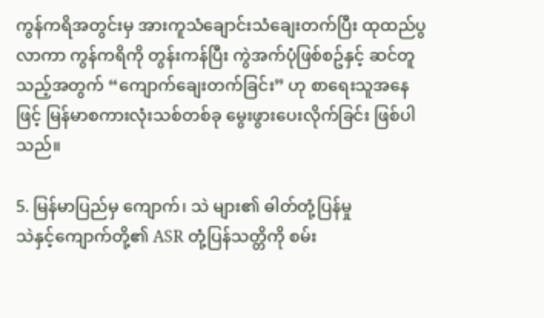ကွန်ကရိအတွင်းမှ အားကူသံချောင်းသံချေးတက်ပြီး ထုထည်ပွလာကာ ကွန်ကရိကို တွန်းကန်ပြီး ကွဲအက်ပုံဖြစ်စဥ်နှင့် ဆင်တူသည့်အတွက် “ကျောက်ချေးတက်ခြင်း” ဟု စာရေးသူအနေဖြင့် မြန်မာစကားလုံးသစ်တစ်ခု မွေးဖွားပေးလိုက်ခြင်း ဖြစ်ပါသည်။

5. မြန်မာပြည်မှ ကျောက်၊ သဲ များ၏ ဓါတ်တုံ့ပြန်မှု
သဲနှင့်ကျောက်တို့၏ ASR တုံ့ပြန်သတ္တိကို စမ်း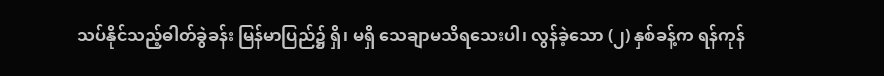သပ်နိုင်သည့်ဓါတ်ခွဲခန်း မြန်မာပြည်၌ ရှိ၊ မရှိ သေချာမသိရသေးပါ၊ လွန်ခဲ့သော (၂) နှစ်ခန့်က ရန်ကုန်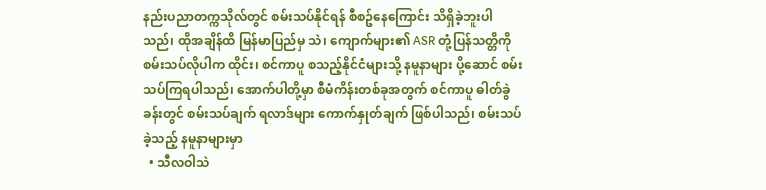နည်းပညာတက္ကသိုလ်တွင် စမ်းသပ်နိုင်ရန် စီစဥ်နေကြောင်း သိရှိခဲ့ဘူးပါသည်၊ ထိုအချိန်ထိ မြန်မာပြည်မှ သဲ၊ ကျောက်များ၏ ASR တုံ့ပြန်သတ္တိကို စမ်းသပ်လိုပါက ထိုင်း၊ စင်ကာပူ စသည့်နိုင်ငံများသို့ နမူနာများ ပို့ဆောင် စမ်းသပ်ကြရပါသည်၊ အောက်ပါတို့မှာ စီမံကိန်းတစ်ခုအတွက် စင်ကာပူ ဓါတ်ခွဲခန်းတွင် စမ်းသပ်ချက် ရလာဒ်များ ကောက်နှုတ်ချက် ဖြစ်ပါသည်၊ စမ်းသပ်ခဲ့သည့် နမူနာများမှာ
  • သီလဝါသဲ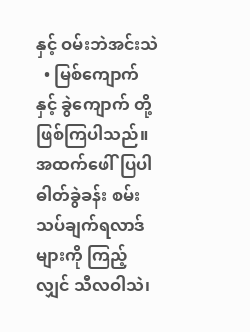နှင့် ဝမ်းဘဲအင်းသဲ
  • မြစ်ကျောက် နှင့် ခွဲကျောက် တို့ ဖြစ်ကြပါသည်။
အထက်ဖေါ်ပြပါ ဓါတ်ခွဲခန်း စမ်းသပ်ချက်ရလာဒ်များကို ကြည့်လျှင် သီလဝါသဲ၊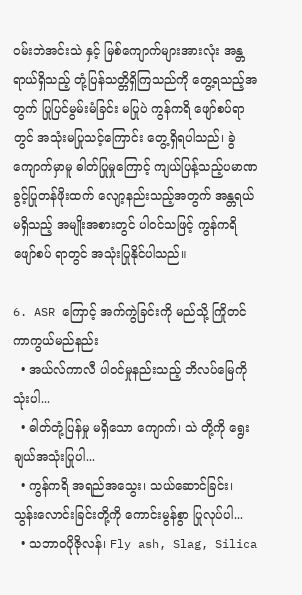ဝမ်းဘဲအင်းသဲ နှင့် မြစ်ကျောက်များအားလုံး အန္တရာယ်ရှိသည့် တုံ့ပြန်သတ္တိရှိကြသည်ကို တွေ့ရသည့်အတွက် ပြုပြင်မွမ်းမံခြင်း မပြုပဲ ကွန်ကရိ ဖျော်စပ်ရာတွင် အသုံးမပြုသင့်ကြောင်း တွေ့ရှိရပါသည်၊ ခွဲကျောက်မှာမူ ဓါတ်ပြုမှုကြောင့် ကျယ်ပြန့်သည့်ပမာဏ ခွင့်ပြုတန်ဖိုးထက် လျော့နည်းသည့်အတွက် အန္တရယ်မရှိသည့် အမျိုးအစားတွင် ပါဝင်သဖြင့် ကွန်ကရိဖျော်စပ် ရာတွင် အသုံးပြုနိုင်ပါသည်။

6. ASR ကြောင့် အက်ကွဲခြင်းကို မည်သို့ ကြိုတင်ကာကွယ်မည်နည်း
  • အယ်လ်ကာလီ ပါဝင်မှုနည်းသည့် ဘိလပ်မြေကို သုံးပါ...
  • ဓါတ်တုံ့ပြန်မှု မရှိသော ကျောက်၊ သဲ တို့ကို ရွေးချယ်အသုံးပြုပါ...
  • ကွန်ကရိ အရည်အသွေး၊ သယ်ဆောင်ခြင်း၊ သွန်းလောင်းခြင်းတို့ကို ကောင်းမွန်စွာ ပြုလုပ်ပါ...
  • သဘာဝပိုဇိုလန်၊ Fly ash, Slag, Silica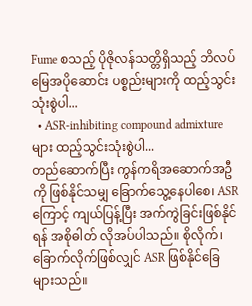Fume စသည့် ပိုဇိုလန်သတ္တိရှိသည့် ဘိလပ်မြေအပိုဆောင်း ပစ္စည်းများကို ထည့်သွင်းသုံးစွဲပါ...
  • ASR-inhibiting compound admixture များ ထည့်သွင်းသုံးစွဲပါ...
တည်ဆောက်ပြီး ကွန်ကရိအဆောက်အဦကို ဖြစ်နိုင်သမျှ ‌ခြောက်သွေ့နေပါစေ၊ ASR ကြောင့် ကျယ်ပြန့်ပြီး အက်ကွဲခြင်းဖြစ်နိုင်ရန် အစိုဓါတ် လိုအပ်ပါသည်။ စိုလိုက်၊ ခြောက်လိုက်ဖြစ်လျှင် ASR ဖြစ်နိုင်ခြေများသည်။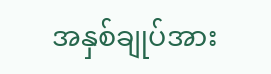အနှစ်ချုပ်အား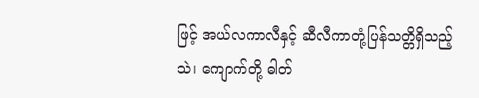ဖြင့် အယ်လကာလီနှင့် ဆီလီကာတုံ့ပြန်သတ္တိရှိသည့် သဲ၊ ကျောက်တို့ ဓါတ်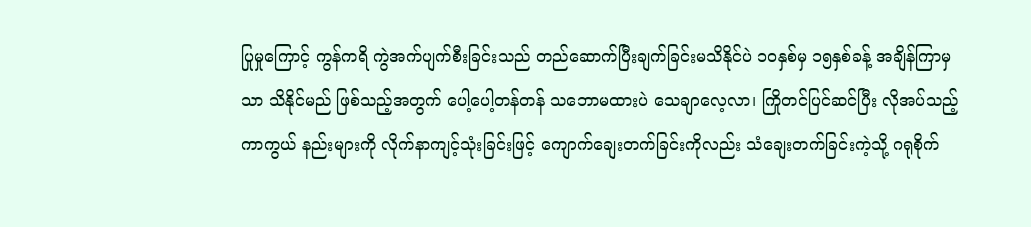ပြုမှု‌ကြောင့် ကွန်ကရိ ကွဲအက်ပျက်စီးခြင်းသည် တည်ဆောက်ပြီးချက်ခြင်းမသိနိုင်ပဲ ၁၀နှစ်မှ ၁၅နှစ်ခန့် အချိန်ကြာမှသာ သိနိုင်မည် ဖြစ်သည့်အတွက် ပေါ့ပေါ့တန်တန် သဘောမထားပဲ သေချာလေ့လာ၊ ကြိုတင်ပြင်ဆင်ပြီး လိုအပ်သည့် ကာကွယ် နည်းများကို လိုက်နာကျင့်သုံးခြင်းဖြင့် ကျောက်ချေးတက်ခြင်းကိုလည်း သံချေးတက်ခြင်းကဲ့သို့ ဂရုစိုက်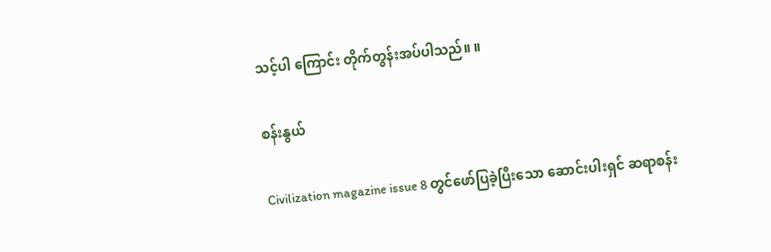သင့်ပါ‌ ကြောင်း တိုက်တွန်းအပ်ပါသည်။ ။

စန်းနွယ်

Civilization magazine issue 8 တွင်ဖော်ပြခဲ့ပြီးသော ဆောင်းပါးရှင် ဆရာစန်း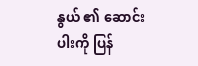နွယ် ၏ ဆောင်းပါးကို ပြန်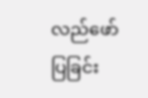လည်ဖော်ပြခြင်း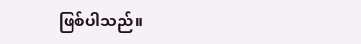ဖြစ်ပါသည်။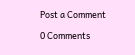Post a Comment

0 Comments